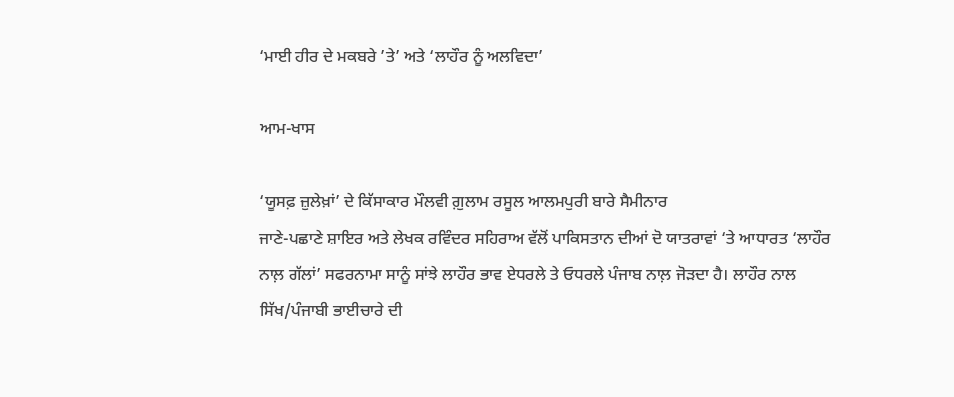‘ਮਾਈ ਹੀਰ ਦੇ ਮਕਬਰੇ ’ਤੇ’ ਅਤੇ ‘ਲਾਹੌਰ ਨੂੰ ਅਲਵਿਦਾ’

ਆਮ-ਖਾਸ

‘ਯੂਸਫ਼ ਜ਼ੁਲੇਖ਼ਾਂ’ ਦੇ ਕਿੱਸਾਕਾਰ ਮੌਲਵੀ ਗ਼ੁਲਾਮ ਰਸੂਲ ਆਲਮਪੁਰੀ ਬਾਰੇ ਸੈਮੀਨਾਰ
ਜਾਣੇ-ਪਛਾਣੇ ਸ਼ਾਇਰ ਅਤੇ ਲੇਖਕ ਰਵਿੰਦਰ ਸਹਿਰਾਅ ਵੱਲੋਂ ਪਾਕਿਸਤਾਨ ਦੀਆਂ ਦੋ ਯਾਤਰਾਵਾਂ ‘ਤੇ ਆਧਾਰਤ ‘ਲਾਹੌਰ ਨਾਲ਼ ਗੱਲਾਂ’ ਸਫਰਨਾਮਾ ਸਾਨੂੰ ਸਾਂਝੇ ਲਾਹੌਰ ਭਾਵ ਏਧਰਲੇ ਤੇ ਓਧਰਲੇ ਪੰਜਾਬ ਨਾਲ਼ ਜੋੜਦਾ ਹੈ। ਲਾਹੌਰ ਨਾਲ ਸਿੱਖ/ਪੰਜਾਬੀ ਭਾਈਚਾਰੇ ਦੀ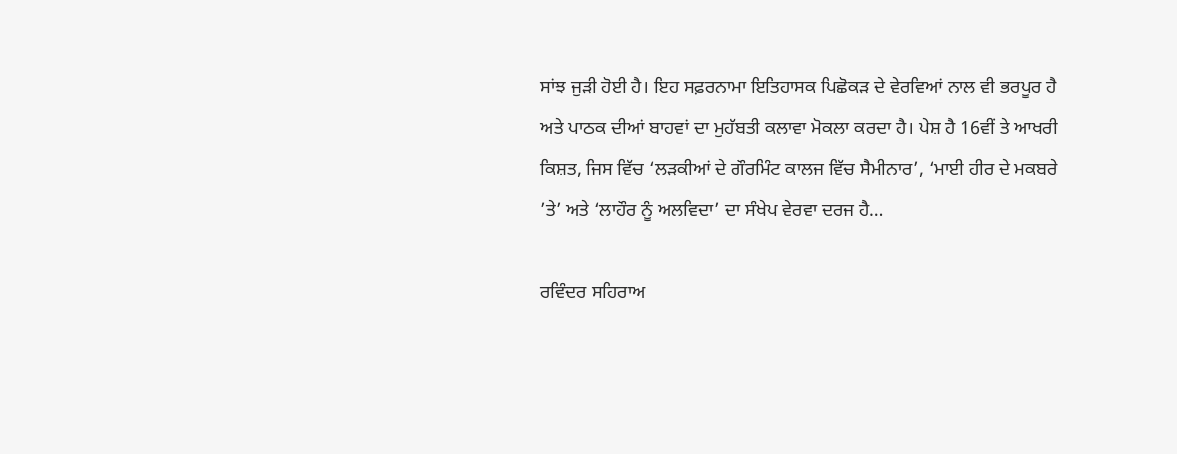ਸਾਂਝ ਜੁੜੀ ਹੋਈ ਹੈ। ਇਹ ਸਫ਼ਰਨਾਮਾ ਇਤਿਹਾਸਕ ਪਿਛੋਕੜ ਦੇ ਵੇਰਵਿਆਂ ਨਾਲ ਵੀ ਭਰਪੂਰ ਹੈ ਅਤੇ ਪਾਠਕ ਦੀਆਂ ਬਾਹਵਾਂ ਦਾ ਮੁਹੱਬਤੀ ਕਲਾਵਾ ਮੋਕਲਾ ਕਰਦਾ ਹੈ। ਪੇਸ਼ ਹੈ 16ਵੀਂ ਤੇ ਆਖਰੀ ਕਿਸ਼ਤ, ਜਿਸ ਵਿੱਚ ‘ਲੜਕੀਆਂ ਦੇ ਗੌਰਮਿੰਟ ਕਾਲਜ ਵਿੱਚ ਸੈਮੀਨਾਰ’, ‘ਮਾਈ ਹੀਰ ਦੇ ਮਕਬਰੇ ’ਤੇ’ ਅਤੇ ‘ਲਾਹੌਰ ਨੂੰ ਅਲਵਿਦਾ’ ਦਾ ਸੰਖੇਪ ਵੇਰਵਾ ਦਰਜ ਹੈ…

ਰਵਿੰਦਰ ਸਹਿਰਾਅ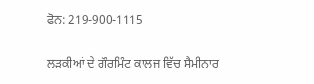ਫੋਨ: 219-900-1115

ਲੜਕੀਆਂ ਦੇ ਗੌਰਮਿੰਟ ਕਾਲਜ ਵਿੱਚ ਸੈਮੀਨਾਰ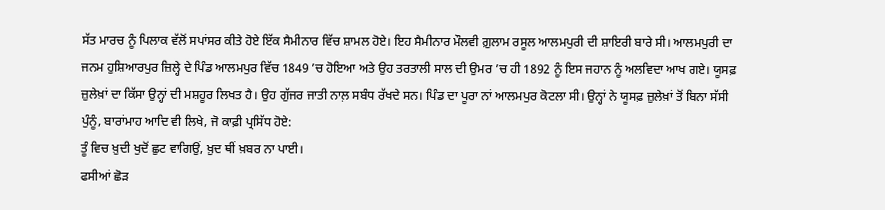ਸੱਤ ਮਾਰਚ ਨੂੰ ਪਿਲਾਕ ਵੱਲੋਂ ਸਪਾਂਸਰ ਕੀਤੇ ਹੋਏ ਇੱਕ ਸੈਮੀਨਾਰ ਵਿੱਚ ਸ਼ਾਮਲ ਹੋਏ। ਇਹ ਸੈਮੀਨਾਰ ਮੌਲਵੀ ਗ਼ੁਲਾਮ ਰਸੂਲ ਆਲਮਪੁਰੀ ਦੀ ਸ਼ਾਇਰੀ ਬਾਰੇ ਸੀ। ਆਲਮਪੁਰੀ ਦਾ ਜਨਮ ਹੁਸ਼ਿਆਰਪੁਰ ਜ਼ਿਲ੍ਹੇ ਦੇ ਪਿੰਡ ਆਲਮਪੁਰ ਵਿੱਚ 1849 ’ਚ ਹੋਇਆ ਅਤੇ ਉਹ ਤਰਤਾਲੀ ਸਾਲ ਦੀ ਉਮਰ ’ਚ ਹੀ 1892 ਨੂੰ ਇਸ ਜਹਾਨ ਨੂੰ ਅਲਵਿਦਾ ਆਖ ਗਏ। ਯੂਸਫ਼ ਜ਼ੁਲੇਖ਼ਾਂ ਦਾ ਕਿੱਸਾ ਉਨ੍ਹਾਂ ਦੀ ਮਸ਼ਹੂਰ ਲਿਖਤ ਹੈ। ਉਹ ਗੁੱਜਰ ਜਾਤੀ ਨਾਲ਼ ਸਬੰਧ ਰੱਖਦੇ ਸਨ। ਪਿੰਡ ਦਾ ਪੂਰਾ ਨਾਂ ਆਲਮਪੁਰ ਕੋਟਲਾ ਸੀ। ਉਨ੍ਹਾਂ ਨੇ ਯੂਸਫ਼ ਜ਼ੁਲੇਖ਼ਾਂ ਤੋਂ ਬਿਨਾ ਸੱਸੀ ਪੁੰਨੂੰ, ਬਾਰਾਂਮਾਹ ਆਦਿ ਵੀ ਲਿਖੇ, ਜੋ ਕਾਫ਼ੀ ਪ੍ਰਸਿੱਧ ਹੋਏ:
ਤੂੰ ਵਿਚ ਖ਼ੁਦੀ ਖੁਦੋਂ ਛੁਟ ਵਾਗਿਉਂ, ਖ਼ੁਦ ਥੀਂ ਖ਼ਬਰ ਨਾ ਪਾਈ।
ਫਸੀਆਂ ਛੋੜ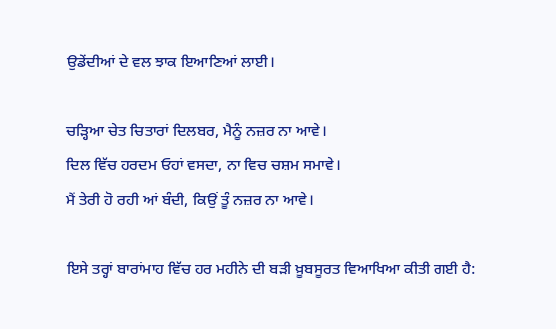ਉਡੇਂਦੀਆਂ ਦੇ ਵਲ ਝਾਕ ਇਆਣਿਆਂ ਲਾਈ।

ਚੜ੍ਹਿਆ ਚੇਤ ਚਿਤਾਰਾਂ ਦਿਲਬਰ, ਮੈਨੂੰ ਨਜ਼ਰ ਨਾ ਆਵੇ।
ਦਿਲ ਵਿੱਚ ਹਰਦਮ ਓਹਾਂ ਵਸਦਾ, ਨਾ ਵਿਚ ਚਸ਼ਮ ਸਮਾਵੇ।
ਮੈਂ ਤੇਰੀ ਹੋ ਰਹੀ ਆਂ ਬੰਦੀ, ਕਿਉਂ ਤੂੰ ਨਜ਼ਰ ਨਾ ਆਵੇ।

ਇਸੇ ਤਰ੍ਹਾਂ ਬਾਰਾਂਮਾਹ ਵਿੱਚ ਹਰ ਮਹੀਨੇ ਦੀ ਬੜੀ ਖ਼ੂਬਸੂਰਤ ਵਿਆਖਿਆ ਕੀਤੀ ਗਈ ਹੈ: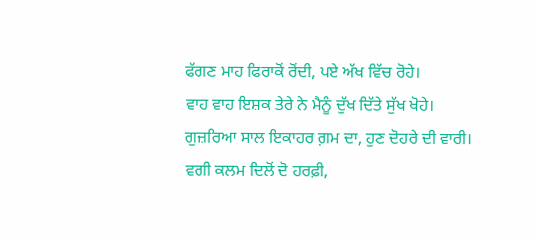ਫੱਗਣ ਮਾਹ ਫਿਰਾਕੋਂ ਰੋਂਦੀ, ਪਏ ਅੱਖ ਵਿੱਚ ਰੋਹੇ।
ਵਾਹ ਵਾਹ ਇਸ਼ਕ ਤੇਰੇ ਨੇ ਮੈਨੂੰ ਦੁੱਖ ਦਿੱਤੇ ਸੁੱਖ ਖੋਹੇ।
ਗੁਜ਼ਰਿਆ ਸਾਲ ਇਕਾਹਰ ਗ਼ਮ ਦਾ, ਹੁਣ ਦੋਹਰੇ ਦੀ ਵਾਰੀ।
ਵਗੀ ਕਲਮ ਦਿਲੋਂ ਦੋ ਹਰਫ਼ੀ,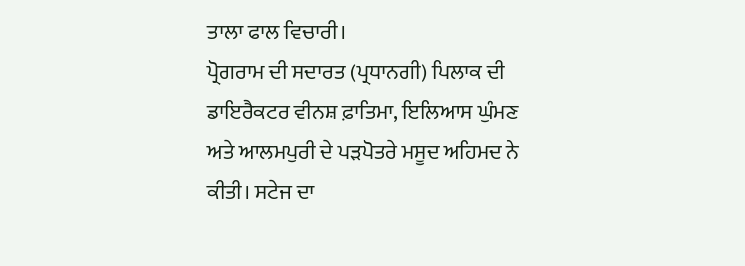ਤਾਲਾ ਫਾਲ ਵਿਚਾਰੀ।
ਪ੍ਰੋਗਰਾਮ ਦੀ ਸਦਾਰਤ (ਪ੍ਰਧਾਨਗੀ) ਪਿਲਾਕ ਦੀ ਡਾਇਰੈਕਟਰ ਵੀਨਸ਼ ਫ਼ਾਤਿਮਾ, ਇਲਿਆਸ ਘੁੰਮਣ ਅਤੇ ਆਲਮਪੁਰੀ ਦੇ ਪੜਪੋਤਰੇ ਮਸੂਦ ਅਹਿਮਦ ਨੇ ਕੀਤੀ। ਸਟੇਜ ਦਾ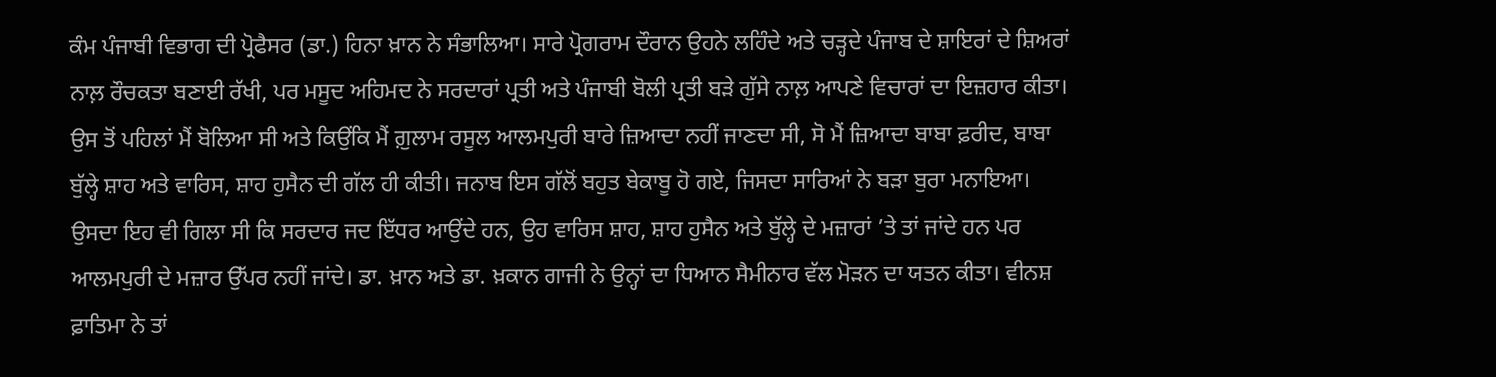ਕੰਮ ਪੰਜਾਬੀ ਵਿਭਾਗ ਦੀ ਪ੍ਰੋਫੈਸਰ (ਡਾ.) ਹਿਨਾ ਖ਼ਾਨ ਨੇ ਸੰਭਾਲਿਆ। ਸਾਰੇ ਪ੍ਰੋਗਰਾਮ ਦੌਰਾਨ ਉਹਨੇ ਲਹਿੰਦੇ ਅਤੇ ਚੜ੍ਹਦੇ ਪੰਜਾਬ ਦੇ ਸ਼ਾਇਰਾਂ ਦੇ ਸ਼ਿਅਰਾਂ ਨਾਲ਼ ਰੌਚਕਤਾ ਬਣਾਈ ਰੱਖੀ, ਪਰ ਮਸੂਦ ਅਹਿਮਦ ਨੇ ਸਰਦਾਰਾਂ ਪ੍ਰਤੀ ਅਤੇ ਪੰਜਾਬੀ ਬੋਲੀ ਪ੍ਰਤੀ ਬੜੇ ਗੁੱਸੇ ਨਾਲ਼ ਆਪਣੇ ਵਿਚਾਰਾਂ ਦਾ ਇਜ਼ਹਾਰ ਕੀਤਾ। ਉਸ ਤੋਂ ਪਹਿਲਾਂ ਮੈਂ ਬੋਲਿਆ ਸੀ ਅਤੇ ਕਿਉਂਕਿ ਮੈਂ ਗ਼ੁਲਾਮ ਰਸੂਲ ਆਲਮਪੁਰੀ ਬਾਰੇ ਜ਼ਿਆਦਾ ਨਹੀਂ ਜਾਣਦਾ ਸੀ, ਸੋ ਮੈਂ ਜ਼ਿਆਦਾ ਬਾਬਾ ਫ਼ਰੀਦ, ਬਾਬਾ ਬੁੱਲ੍ਹੇ ਸ਼ਾਹ ਅਤੇ ਵਾਰਿਸ, ਸ਼ਾਹ ਹੁਸੈਨ ਦੀ ਗੱਲ ਹੀ ਕੀਤੀ। ਜਨਾਬ ਇਸ ਗੱਲੋਂ ਬਹੁਤ ਬੇਕਾਬੂ ਹੋ ਗਏ, ਜਿਸਦਾ ਸਾਰਿਆਂ ਨੇ ਬੜਾ ਬੁਰਾ ਮਨਾਇਆ। ਉਸਦਾ ਇਹ ਵੀ ਗਿਲਾ ਸੀ ਕਿ ਸਰਦਾਰ ਜਦ ਇੱਧਰ ਆਉਂਦੇ ਹਨ, ਉਹ ਵਾਰਿਸ ਸ਼ਾਹ, ਸ਼ਾਹ ਹੁਸੈਨ ਅਤੇ ਬੁੱਲ੍ਹੇ ਦੇ ਮਜ਼ਾਰਾਂ ’ਤੇ ਤਾਂ ਜਾਂਦੇ ਹਨ ਪਰ ਆਲਮਪੁਰੀ ਦੇ ਮਜ਼ਾਰ ਉੱਪਰ ਨਹੀਂ ਜਾਂਦੇ। ਡਾ. ਖ਼ਾਨ ਅਤੇ ਡਾ. ਖ਼ਕਾਨ ਗਾਜੀ ਨੇ ਉਨ੍ਹਾਂ ਦਾ ਧਿਆਨ ਸੈਮੀਨਾਰ ਵੱਲ ਮੋੜਨ ਦਾ ਯਤਨ ਕੀਤਾ। ਵੀਨਸ਼ ਫ਼ਾਤਿਮਾ ਨੇ ਤਾਂ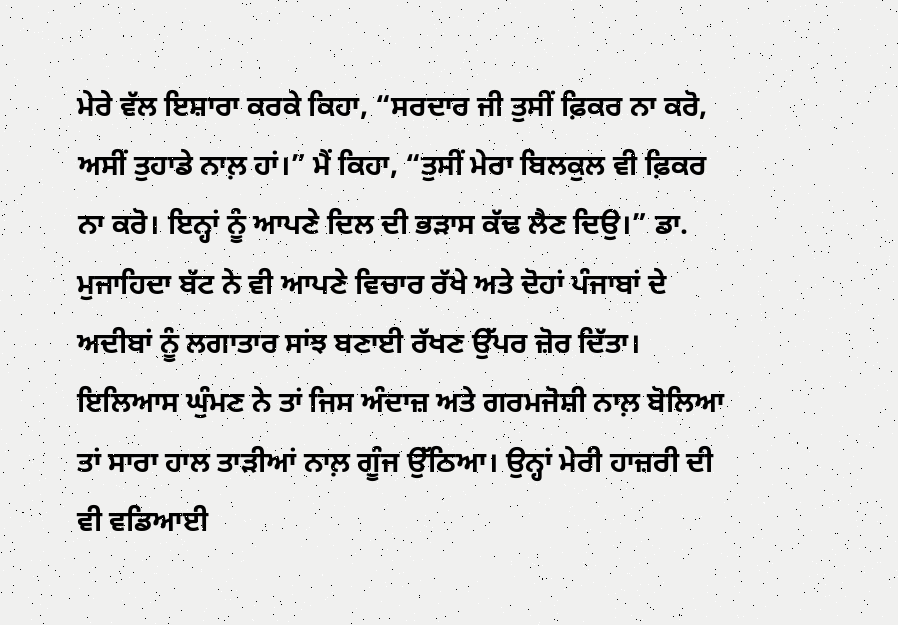ਮੇਰੇ ਵੱਲ ਇਸ਼ਾਰਾ ਕਰਕੇ ਕਿਹਾ, “ਸਰਦਾਰ ਜੀ ਤੁਸੀਂ ਫ਼ਿਕਰ ਨਾ ਕਰੋ, ਅਸੀਂ ਤੁਹਾਡੇ ਨਾਲ਼ ਹਾਂ।” ਮੈਂ ਕਿਹਾ, “ਤੁਸੀਂ ਮੇਰਾ ਬਿਲਕੁਲ ਵੀ ਫ਼ਿਕਰ ਨਾ ਕਰੋ। ਇਨ੍ਹਾਂ ਨੂੰ ਆਪਣੇ ਦਿਲ ਦੀ ਭੜਾਸ ਕੱਢ ਲੈਣ ਦਿਉ।” ਡਾ. ਮੁਜਾਹਿਦਾ ਬੱਟ ਨੇ ਵੀ ਆਪਣੇ ਵਿਚਾਰ ਰੱਖੇ ਅਤੇ ਦੋਹਾਂ ਪੰਜਾਬਾਂ ਦੇ ਅਦੀਬਾਂ ਨੂੰ ਲਗਾਤਾਰ ਸਾਂਝ ਬਣਾਈ ਰੱਖਣ ਉੱਪਰ ਜ਼ੋਰ ਦਿੱਤਾ। ਇਲਿਆਸ ਘੁੰਮਣ ਨੇ ਤਾਂ ਜਿਸ ਅੰਦਾਜ਼ ਅਤੇ ਗਰਮਜੋਸ਼ੀ ਨਾਲ਼ ਬੋਲਿਆ ਤਾਂ ਸਾਰਾ ਹਾਲ ਤਾੜੀਆਂ ਨਾਲ਼ ਗੂੰਜ ਉੱਠਿਆ। ਉਨ੍ਹਾਂ ਮੇਰੀ ਹਾਜ਼ਰੀ ਦੀ ਵੀ ਵਡਿਆਈ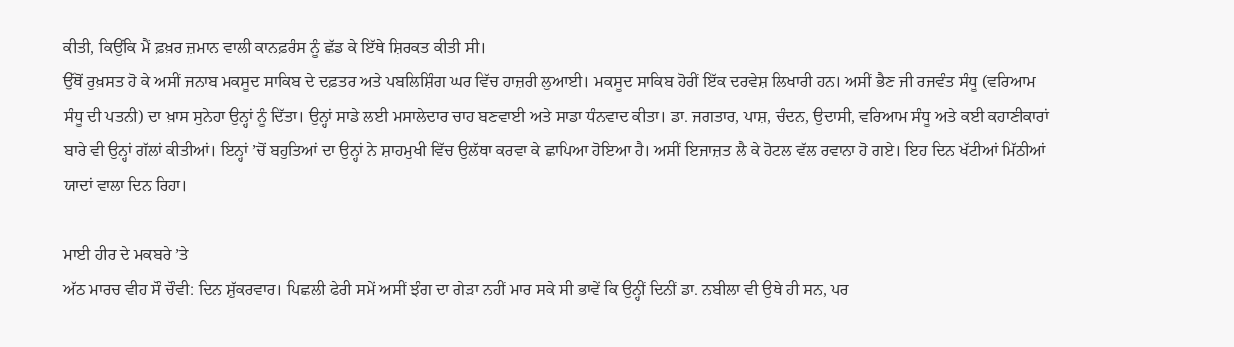ਕੀਤੀ, ਕਿਉਂਕਿ ਮੈਂ ਫ਼ਖ਼ਰ ਜ਼ਮਾਨ ਵਾਲੀ ਕਾਨਫ਼ਰੰਸ ਨੂੰ ਛੱਡ ਕੇ ਇੱਥੇ ਸ਼ਿਰਕਤ ਕੀਤੀ ਸੀ।
ਉੱਥੋਂ ਰੁਖ਼ਸਤ ਹੋ ਕੇ ਅਸੀਂ ਜਨਾਬ ਮਕਸੂਦ ਸਾਕਿਬ ਦੇ ਦਫ਼ਤਰ ਅਤੇ ਪਬਲਿਸ਼ਿੰਗ ਘਰ ਵਿੱਚ ਹਾਜ਼ਰੀ ਲੁਆਈ। ਮਕਸੂਦ ਸਾਕਿਬ ਹੋਰੀਂ ਇੱਕ ਦਰਵੇਸ਼ ਲਿਖਾਰੀ ਹਨ। ਅਸੀਂ ਭੈਣ ਜੀ ਰਜਵੰਤ ਸੰਧੂ (ਵਰਿਆਮ ਸੰਧੂ ਦੀ ਪਤਨੀ) ਦਾ ਖ਼ਾਸ ਸੁਨੇਹਾ ਉਨ੍ਹਾਂ ਨੂੰ ਦਿੱਤਾ। ਉਨ੍ਹਾਂ ਸਾਡੇ ਲਈ ਮਸਾਲੇਦਾਰ ਚਾਹ ਬਣਵਾਈ ਅਤੇ ਸਾਡਾ ਧੰਨਵਾਦ ਕੀਤਾ। ਡਾ. ਜਗਤਾਰ, ਪਾਸ਼, ਚੰਦਨ, ਉਦਾਸੀ, ਵਰਿਆਮ ਸੰਧੂ ਅਤੇ ਕਈ ਕਹਾਣੀਕਾਰਾਂ ਬਾਰੇ ਵੀ ਉਨ੍ਹਾਂ ਗੱਲਾਂ ਕੀਤੀਆਂ। ਇਨ੍ਹਾਂ ’ਚੋਂ ਬਹੁਤਿਆਂ ਦਾ ਉਨ੍ਹਾਂ ਨੇ ਸ਼ਾਹਮੁਖੀ ਵਿੱਚ ਉਲੱਥਾ ਕਰਵਾ ਕੇ ਛਾਪਿਆ ਹੋਇਆ ਹੈ। ਅਸੀਂ ਇਜਾਜ਼ਤ ਲੈ ਕੇ ਹੋਟਲ ਵੱਲ ਰਵਾਨਾ ਹੋ ਗਏ। ਇਹ ਦਿਨ ਖੱਟੀਆਂ ਮਿੱਠੀਆਂ ਯਾਦਾਂ ਵਾਲਾ ਦਿਨ ਰਿਹਾ।

ਮਾਈ ਹੀਰ ਦੇ ਮਕਬਰੇ ’ਤੇ
ਅੱਠ ਮਾਰਚ ਵੀਹ ਸੌ ਚੌਵੀ: ਦਿਨ ਸ਼ੁੱਕਰਵਾਰ। ਪਿਛਲੀ ਫੇਰੀ ਸਮੇਂ ਅਸੀਂ ਝੰਗ ਦਾ ਗੇੜਾ ਨਹੀਂ ਮਾਰ ਸਕੇ ਸੀ ਭਾਵੇਂ ਕਿ ਉਨ੍ਹੀਂ ਦਿਨੀਂ ਡਾ. ਨਬੀਲਾ ਵੀ ਉਥੇ ਹੀ ਸਨ, ਪਰ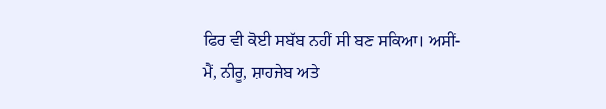ਫਿਰ ਵੀ ਕੋਈ ਸਬੱਬ ਨਹੀਂ ਸੀ ਬਣ ਸਕਿਆ। ਅਸੀਂ- ਮੈਂ, ਨੀਰੂ, ਸ਼ਾਹਜੇਬ ਅਤੇ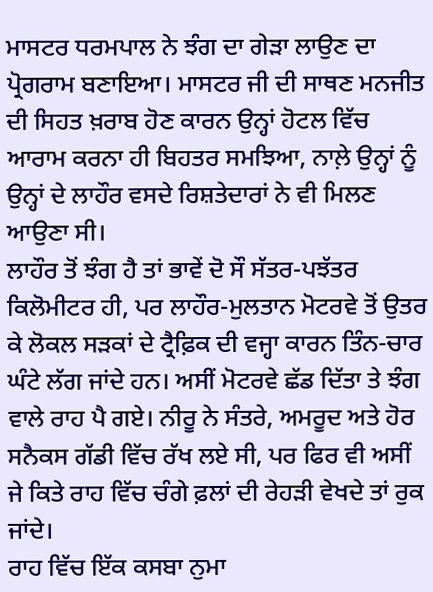ਮਾਸਟਰ ਧਰਮਪਾਲ ਨੇ ਝੰਗ ਦਾ ਗੇੜਾ ਲਾਉਣ ਦਾ ਪ੍ਰੋਗਰਾਮ ਬਣਾਇਆ। ਮਾਸਟਰ ਜੀ ਦੀ ਸਾਥਣ ਮਨਜੀਤ ਦੀ ਸਿਹਤ ਖ਼ਰਾਬ ਹੋਣ ਕਾਰਨ ਉਨ੍ਹਾਂ ਹੋਟਲ ਵਿੱਚ ਆਰਾਮ ਕਰਨਾ ਹੀ ਬਿਹਤਰ ਸਮਝਿਆ, ਨਾਲ਼ੇ ਉਨ੍ਹਾਂ ਨੂੰ ਉਨ੍ਹਾਂ ਦੇ ਲਾਹੌਰ ਵਸਦੇ ਰਿਸ਼ਤੇਦਾਰਾਂ ਨੇ ਵੀ ਮਿਲਣ ਆਉਣਾ ਸੀ।
ਲਾਹੌਰ ਤੋਂ ਝੰਗ ਹੈ ਤਾਂ ਭਾਵੇਂ ਦੋ ਸੌ ਸੱਤਰ-ਪਝੱਤਰ ਕਿਲੋਮੀਟਰ ਹੀ, ਪਰ ਲਾਹੌਰ-ਮੁਲਤਾਨ ਮੋਟਰਵੇ ਤੋਂ ਉਤਰ ਕੇ ਲੋਕਲ ਸੜਕਾਂ ਦੇ ਟ੍ਰੈਫ਼ਿਕ ਦੀ ਵਜ੍ਹਾ ਕਾਰਨ ਤਿੰਨ-ਚਾਰ ਘੰਟੇ ਲੱਗ ਜਾਂਦੇ ਹਨ। ਅਸੀਂ ਮੋਟਰਵੇ ਛੱਡ ਦਿੱਤਾ ਤੇ ਝੰਗ ਵਾਲੇ ਰਾਹ ਪੈ ਗਏ। ਨੀਰੂ ਨੇ ਸੰਤਰੇ, ਅਮਰੂਦ ਅਤੇ ਹੋਰ ਸਨੈਕਸ ਗੱਡੀ ਵਿੱਚ ਰੱਖ ਲਏ ਸੀ, ਪਰ ਫਿਰ ਵੀ ਅਸੀਂ ਜੇ ਕਿਤੇ ਰਾਹ ਵਿੱਚ ਚੰਗੇ ਫ਼ਲਾਂ ਦੀ ਰੇਹੜੀ ਵੇਖਦੇ ਤਾਂ ਰੁਕ ਜਾਂਦੇ।
ਰਾਹ ਵਿੱਚ ਇੱਕ ਕਸਬਾ ਨੁਮਾ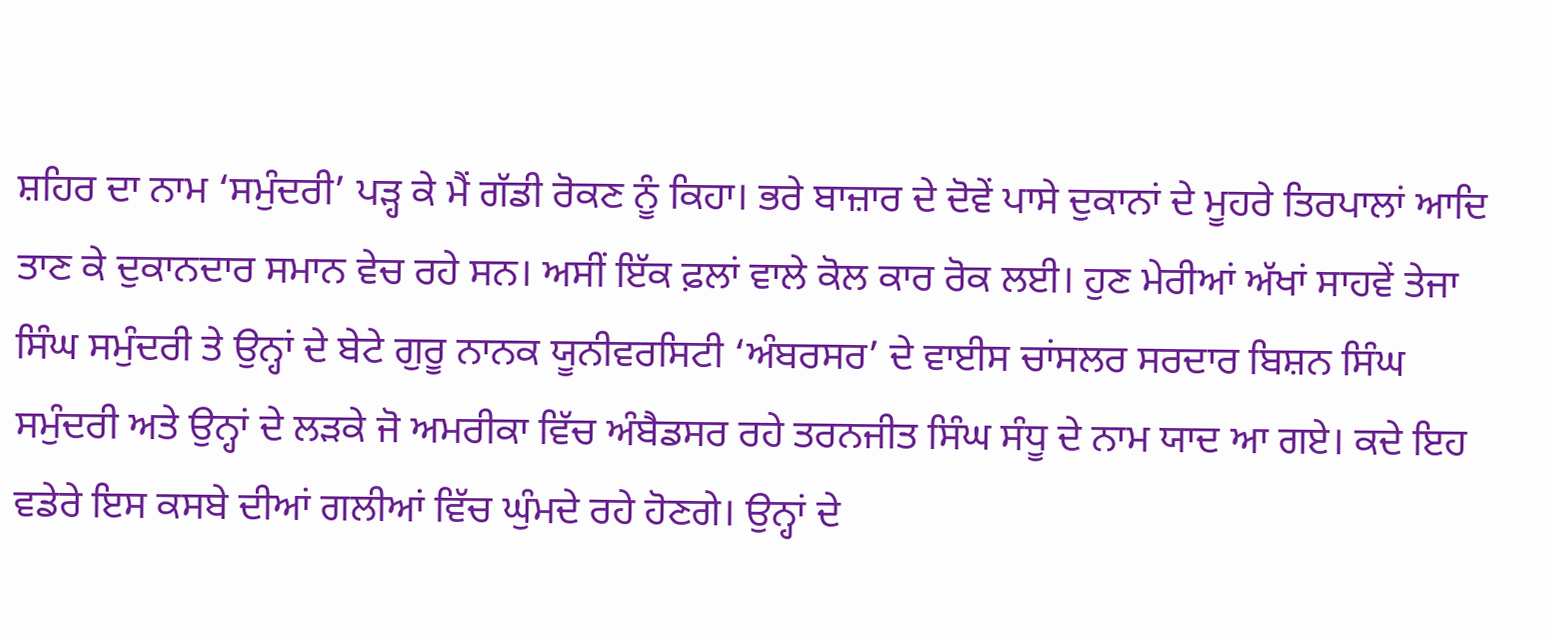ਸ਼ਹਿਰ ਦਾ ਨਾਮ ‘ਸਮੁੰਦਰੀ’ ਪੜ੍ਹ ਕੇ ਮੈਂ ਗੱਡੀ ਰੋਕਣ ਨੂੰ ਕਿਹਾ। ਭਰੇ ਬਾਜ਼ਾਰ ਦੇ ਦੋਵੇਂ ਪਾਸੇ ਦੁਕਾਨਾਂ ਦੇ ਮੂਹਰੇ ਤਿਰਪਾਲਾਂ ਆਦਿ ਤਾਣ ਕੇ ਦੁਕਾਨਦਾਰ ਸਮਾਨ ਵੇਚ ਰਹੇ ਸਨ। ਅਸੀਂ ਇੱਕ ਫ਼ਲਾਂ ਵਾਲੇ ਕੋਲ ਕਾਰ ਰੋਕ ਲਈ। ਹੁਣ ਮੇਰੀਆਂ ਅੱਖਾਂ ਸਾਹਵੇਂ ਤੇਜਾ ਸਿੰਘ ਸਮੁੰਦਰੀ ਤੇ ਉਨ੍ਹਾਂ ਦੇ ਬੇਟੇ ਗੁਰੂ ਨਾਨਕ ਯੂਨੀਵਰਸਿਟੀ ‘ਅੰਬਰਸਰ’ ਦੇ ਵਾਈਸ ਚਾਂਸਲਰ ਸਰਦਾਰ ਬਿਸ਼ਨ ਸਿੰਘ ਸਮੁੰਦਰੀ ਅਤੇ ਉਨ੍ਹਾਂ ਦੇ ਲੜਕੇ ਜੋ ਅਮਰੀਕਾ ਵਿੱਚ ਅੰਬੈਡਸਰ ਰਹੇ ਤਰਨਜੀਤ ਸਿੰਘ ਸੰਧੂ ਦੇ ਨਾਮ ਯਾਦ ਆ ਗਏ। ਕਦੇ ਇਹ ਵਡੇਰੇ ਇਸ ਕਸਬੇ ਦੀਆਂ ਗਲੀਆਂ ਵਿੱਚ ਘੁੰਮਦੇ ਰਹੇ ਹੋਣਗੇ। ਉਨ੍ਹਾਂ ਦੇ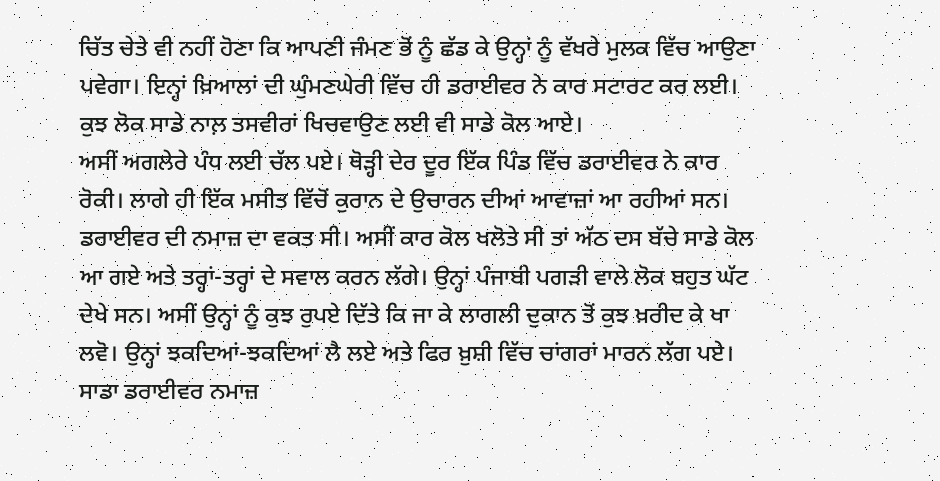ਚਿੱਤ ਚੇਤੇ ਵੀ ਨਹੀਂ ਹੋਣਾ ਕਿ ਆਪਣੀ ਜੰਮਣ ਭੋਂ ਨੂੰ ਛੱਡ ਕੇ ਉਨ੍ਹਾਂ ਨੂੰ ਵੱਖਰੇ ਮੁਲਕ ਵਿੱਚ ਆਉਣਾ ਪਵੇਗਾ। ਇਨ੍ਹਾਂ ਖ਼ਿਆਲਾਂ ਦੀ ਘੁੰਮਣਘੇਰੀ ਵਿੱਚ ਹੀ ਡਰਾਈਵਰ ਨੇ ਕਾਰ ਸਟਾਰਟ ਕਰ ਲਈ। ਕੁਝ ਲੋਕ ਸਾਡੇ ਨਾਲ਼ ਤਸਵੀਰਾਂ ਖਿਚਵਾਉਣ ਲਈ ਵੀ ਸਾਡੇ ਕੋਲ ਆਏ।
ਅਸੀਂ ਅਗਲੇਰੇ ਪੰਧ ਲਈ ਚੱਲ ਪਏ। ਥੋੜ੍ਹੀ ਦੇਰ ਦੂਰ ਇੱਕ ਪਿੰਡ ਵਿੱਚ ਡਰਾਈਵਰ ਨੇ ਕਾਰ ਰੋਕੀ। ਲਾਗੇ ਹੀ ਇੱਕ ਮਸੀਤ ਵਿੱਚੋਂ ਕੁਰਾਨ ਦੇ ਉਚਾਰਨ ਦੀਆਂ ਆਵਾਜ਼ਾਂ ਆ ਰਹੀਆਂ ਸਨ। ਡਰਾਈਵਰ ਦੀ ਨਮਾਜ਼ ਦਾ ਵਕਤ ਸੀ। ਅਸੀਂ ਕਾਰ ਕੋਲ ਖਲੋਤੇ ਸੀ ਤਾਂ ਅੱਠ ਦਸ ਬੱਚੇ ਸਾਡੇ ਕੋਲ ਆ ਗਏ ਅਤੇ ਤਰ੍ਹਾਂ-ਤਰ੍ਹਾਂ ਦੇ ਸਵਾਲ ਕਰਨ ਲੱਗੇ। ਉਨ੍ਹਾਂ ਪੰਜਾਬੀ ਪਗੜੀ ਵਾਲੇ ਲੋਕ ਬਹੁਤ ਘੱਟ ਦੇਖੇ ਸਨ। ਅਸੀਂ ਉਨ੍ਹਾਂ ਨੂੰ ਕੁਝ ਰੁਪਏ ਦਿੱਤੇ ਕਿ ਜਾ ਕੇ ਲਾਗਲੀ ਦੁਕਾਨ ਤੋਂ ਕੁਝ ਖ਼ਰੀਦ ਕੇ ਖਾ ਲਵੋ। ਉਨ੍ਹਾਂ ਝਕਦਿਆਂ-ਝਕਦਿਆਂ ਲੈ ਲਏ ਅਤੇ ਫਿਰ ਖ਼ੁਸ਼ੀ ਵਿੱਚ ਚਾਂਗਰਾਂ ਮਾਰਨ ਲੱਗ ਪਏ।
ਸਾਡਾ ਡਰਾਈਵਰ ਨਮਾਜ਼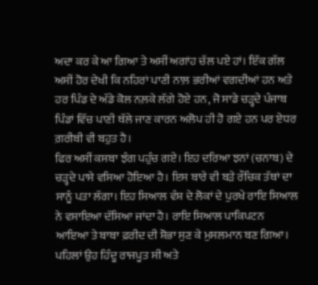ਅਦਾ ਕਰ ਕੇ ਆ ਗਿਆ ਤੇ ਅਸੀਂ ਅਗਾਂਹ ਚੱਲ ਪਏ ਹਾਂ। ਇੱਕ ਗੱਲ ਅਸੀਂ ਹੋਰ ਦੇਖੀ ਕਿ ਨਹਿਰਾਂ ਪਾਣੀ ਨਾਲ਼ ਭਰੀਆਂ ਵਗਦੀਆਂ ਹਨ ਅਤੇ ਹਰ ਪਿੰਡ ਦੇ ਅੱਡੇ ਕੋਲ ਨਲ਼ਕੇ ਲੱਗੇ ਹੋਏ ਹਨ, ਜੋ ਸਾਡੇ ਚੜ੍ਹਦੇ ਪੰਜਾਬ ਪਿੰਡਾਂ ਵਿੱਚ ਪਾਣੀ ਥੱਲੇ ਜਾਣ ਕਾਰਨ ਅਲੋਪ ਹੀ ਹੋ ਗਏ ਹਨ ਪਰ ਏਧਰ ਗ਼ਰੀਬੀ ਵੀ ਬਹੁਤ ਹੈ।
ਫਿਰ ਅਸੀਂ ਕਸਬਾ ਝੰਗ ਪਹੁੰਚ ਗਏ। ਇਹ ਦਰਿਆ ਝਨਾਂ (ਚਨਾਬ) ਦੇ ਚੜ੍ਹਦੇ ਪਾਸੇ ਵਸਿਆ ਹੋਇਆ ਹੈ। ਇਸ ਬਾਰੇ ਵੀ ਬੜੇ ਰੌਚਿਕ ਤੱਥਾਂ ਦਾ ਸਾਨੂੰ ਪਤਾ ਲੱਗਾ। ਇਹ ਸਿਆਲ ਵੰਸ਼ ਦੇ ਲੋਕਾਂ ਦੇ ਪੁਰਖੇ ਰਾਇ ਸਿਆਲ ਨੇ ਵਸਾਇਆ ਦੱਸਿਆ ਜਾਂਦਾ ਹੈ। ਰਾਇ ਸਿਆਲ ਪਾਕਿਪਟਨ ਆਇਆ ਤੇ ਬਾਬਾ ਫ਼ਰੀਦ ਦੀ ਸ਼ੋਭਾ ਸੁਣ ਕੇ ਮੁਸਲਮਾਨ ਬਣ ਗਿਆ। ਪਹਿਲਾਂ ਉਹ ਹਿੰਦੂ ਰਾਜਪੂਤ ਸੀ ਅਤੇ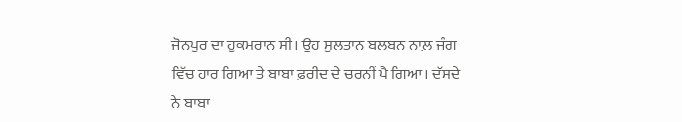ਜੋਨਪੁਰ ਦਾ ਹੁਕਮਰਾਨ ਸੀ। ਉਹ ਸੁਲਤਾਨ ਬਲਬਨ ਨਾਲ਼ ਜੰਗ ਵਿੱਚ ਹਾਰ ਗਿਆ ਤੇ ਬਾਬਾ ਫ਼ਰੀਦ ਦੇ ਚਰਨੀਂ ਪੈ ਗਿਆ। ਦੱਸਦੇ ਨੇ ਬਾਬਾ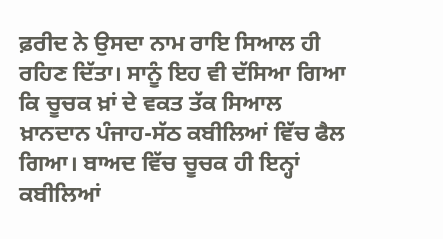ਫ਼ਰੀਦ ਨੇ ਉਸਦਾ ਨਾਮ ਰਾਇ ਸਿਆਲ ਹੀ ਰਹਿਣ ਦਿੱਤਾ। ਸਾਨੂੰ ਇਹ ਵੀ ਦੱਸਿਆ ਗਿਆ ਕਿ ਚੂਚਕ ਖ਼ਾਂ ਦੇ ਵਕਤ ਤੱਕ ਸਿਆਲ ਖ਼ਾਨਦਾਨ ਪੰਜਾਹ-ਸੱਠ ਕਬੀਲਿਆਂ ਵਿੱਚ ਫੈਲ ਗਿਆ। ਬਾਅਦ ਵਿੱਚ ਚੂਚਕ ਹੀ ਇਨ੍ਹਾਂ ਕਬੀਲਿਆਂ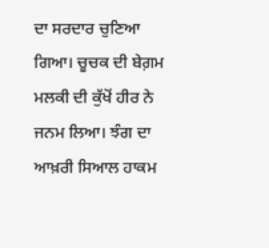ਦਾ ਸਰਦਾਰ ਚੁਣਿਆ ਗਿਆ। ਚੂਚਕ ਦੀ ਬੇਗ਼ਮ ਮਲਕੀ ਦੀ ਕੁੱਖੋਂ ਹੀਰ ਨੇ ਜਨਮ ਲਿਆ। ਝੰਗ ਦਾ ਆਖ਼ਰੀ ਸਿਆਲ ਹਾਕਮ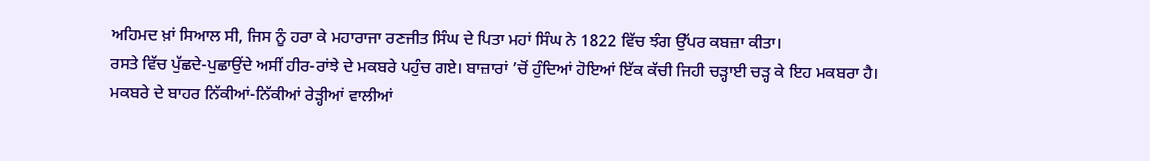ਅਹਿਮਦ ਖ਼ਾਂ ਸਿਆਲ ਸੀ, ਜਿਸ ਨੂੰ ਹਰਾ ਕੇ ਮਹਾਰਾਜਾ ਰਣਜੀਤ ਸਿੰਘ ਦੇ ਪਿਤਾ ਮਹਾਂ ਸਿੰਘ ਨੇ 1822 ਵਿੱਚ ਝੰਗ ਉੱਪਰ ਕਬਜ਼ਾ ਕੀਤਾ।
ਰਸਤੇ ਵਿੱਚ ਪੁੱਛਦੇ-ਪੁਛਾਉਂਦੇ ਅਸੀਂ ਹੀਰ-ਰਾਂਝੇ ਦੇ ਮਕਬਰੇ ਪਹੁੰਚ ਗਏ। ਬਾਜ਼ਾਰਾਂ ’ਚੋਂ ਹੁੰਦਿਆਂ ਹੋਇਆਂ ਇੱਕ ਕੱਚੀ ਜਿਹੀ ਚੜ੍ਹਾਈ ਚੜ੍ਹ ਕੇ ਇਹ ਮਕਬਰਾ ਹੈ। ਮਕਬਰੇ ਦੇ ਬਾਹਰ ਨਿੱਕੀਆਂ-ਨਿੱਕੀਆਂ ਰੇੜ੍ਹੀਆਂ ਵਾਲੀਆਂ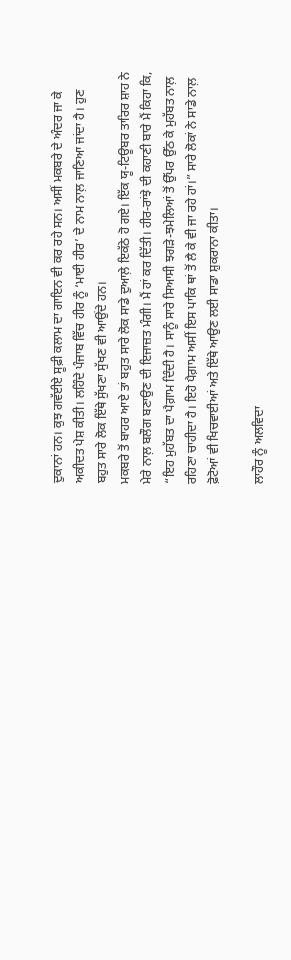ਦੁਕਾਨਾਂ ਹਨ। ਕੁਝ ਗਵੱਈਏ ਸੂਫ਼ੀ ਕਲਾਮ ਦਾ ਗਾਇਨ ਵੀ ਕਰ ਰਹੇ ਸਨ। ਅਸੀਂ ਮਕਬਰੇ ਦੇ ਅੰਦਰ ਜਾ ਕੇ ਅਕੀਦਤ ਪੇਸ਼ ਕੀਤੀ। ਲਹਿੰਦੇ ਪੰਜਾਬ ਵਿੱਚ ਹੀਰ ਨੂੰ ‘ਮਾਈ ਹੀਰ’ ਦੇ ਨਾਮ ਨਾਲ਼ ਜਾਣਿਆ ਜਾਂਦਾ ਹੈ। ਹੁਣ ਬਹੁਤ ਸਾਰੇ ਲੋਕ ਇੱਥੇ ਸੁੱਖਣਾ ਸੁੱਖਣ ਵੀ ਆਉਂਦੇ ਹਨ।
ਮਕਬਰੇ ਤੋਂ ਬਾਹਰ ਆਏ ਤਾਂ ਬਹੁਤ ਸਾਰੇ ਲੋਕ ਸਾਡੇ ਦੁਆਲ਼ੇ ਇਕੱਠੇ ਹੋ ਗਏ। ਇੱਕ ਯੂ-ਟਿਊਬਰ ਤਾਰਿਰ ਸ਼ਾਹ ਨੇ ਮੇਰੇ ਨਾਲ਼ ਬਲੌਗ ਬਣਾਉਣ ਦੀ ਇਜਾਜ਼ਤ ਮੰਗੀ। ਮੈਂ ਹਾਂ ਕਰ ਦਿੱਤੀ। ਹੀਰ-ਰਾਂਝੇ ਦੀ ਕਹਾਣੀ ਬਾਰੇ ਮੈਂ ਕਿਹਾ ਕਿ, “ਇਹ ਮੁਹੱਬਤ ਦਾ ਪੈਗ਼ਾਮ ਦਿੰਦੀ ਹੈ। ਸਾਨੂੰ ਸਾਰੇ ਸਿਆਸੀ ਝਗੜੇ-ਝਮੇਲਿਆਂ ਤੋਂ ਉੱਪਰ ਉੱਠ ਕੇ ਮੁਹੱਬਤ ਨਾਲ਼ ਰਹਿਣਾ ਚਾਹੀਦਾ ਹੈ। ਇਹੋ ਪੈਗ਼ਾਮ ਅਸੀਂ ਇਸ ਪਾਕਿ ਥਾਂ ਤੋਂ ਲੈ ਕੇ ਵੀ ਜਾ ਰਹੇ ਹਾਂ।” ਸਾਰੇ ਲੋਕਾਂ ਨੇ ਸਾਡੇ ਨਾਲ਼ ਫ਼ੋਟੋਆਂ ਵੀ ਖਿਚਵਾਈਆਂ ਅਤੇ ਇੱਥੇ ਆਉਣ ਲਈ ਸਾਡਾ ਸ਼ੁਕਰਾਨਾ ਕੀਤਾ।

ਲਾਹੌਰ ਨੂੰ ਅਲਵਿਦਾ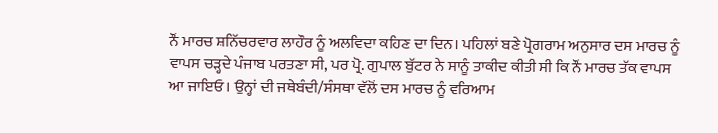ਨੌਂ ਮਾਰਚ ਸ਼ਨਿੱਚਰਵਾਰ ਲਾਹੌਰ ਨੂੰ ਅਲਵਿਦਾ ਕਹਿਣ ਦਾ ਦਿਨ। ਪਹਿਲਾਂ ਬਣੇ ਪ੍ਰੋਗਰਾਮ ਅਨੁਸਾਰ ਦਸ ਮਾਰਚ ਨੂੰ ਵਾਪਸ ਚੜ੍ਹਦੇ ਪੰਜਾਬ ਪਰਤਣਾ ਸੀ, ਪਰ ਪ੍ਰੋ. ਗੁਪਾਲ ਬੁੱਟਰ ਨੇ ਸਾਨੂੰ ਤਾਕੀਦ ਕੀਤੀ ਸੀ ਕਿ ਨੌਂ ਮਾਰਚ ਤੱਕ ਵਾਪਸ ਆ ਜਾਇਓ। ਉਨ੍ਹਾਂ ਦੀ ਜਥੇਬੰਦੀ/ਸੰਸਥਾ ਵੱਲੋਂ ਦਸ ਮਾਰਚ ਨੂੰ ਵਰਿਆਮ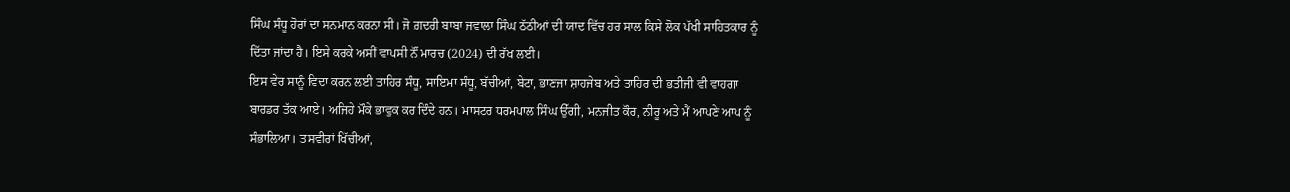ਸਿੰਘ ਸੰਧੂ ਹੋਰਾਂ ਦਾ ਸਨਮਾਨ ਕਰਨਾ ਸੀ। ਜੋ ਗ਼ਦਰੀ ਬਾਬਾ ਜਵਾਲਾ ਸਿੰਘ ਠੱਠੀਆਂ ਦੀ ਯਾਦ ਵਿੱਚ ਹਰ ਸਾਲ ਕਿਸੇ ਲੋਕ ਪੱਖੀ ਸਾਹਿਤਕਾਰ ਨੂੰ ਦਿੱਤਾ ਜਾਂਦਾ ਹੈ। ਇਸੇ ਕਰਕੇ ਅਸੀਂ ਵਾਪਸੀ ਨੌਂ ਮਾਰਚ (2024) ਦੀ ਰੱਖ ਲਈ।
ਇਸ ਵੇਰ ਸਾਨੂੰ ਵਿਦਾ ਕਰਨ ਲਈ ਤਾਹਿਰ ਸੰਧੂ, ਸਾਇਮਾ ਸੰਧੂ, ਬੱਚੀਆਂ, ਬੇਟਾ, ਭਾਣਜਾ ਸ਼ਾਹਜੇਬ ਅਤੇ ਤਾਹਿਰ ਦੀ ਭਤੀਜੀ ਵੀ ਵਾਹਗਾ ਬਾਰਡਰ ਤੱਕ ਆਏ। ਅਜਿਹੇ ਮੌਕੇ ਭਾਵੁਕ ਕਰ ਦਿੰਦੇ ਹਨ। ਮਾਸਟਰ ਧਰਮਪਾਲ ਸਿੰਘ ਉੱਗੀ, ਮਨਜੀਤ ਕੌਰ, ਨੀਰੂ ਅਤੇ ਮੈਂ ਆਪਣੇ ਆਪ ਨੂੰ ਸੰਭਾਲਿਆ। ਤਸਵੀਰਾਂ ਖਿੱਚੀਆਂ,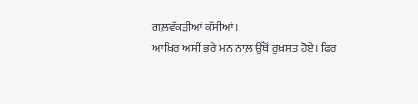ਗਲ਼ਵੱਕੜੀਆਂ ਕੱਸੀਆਂ।
ਆਖ਼ਿਰ ਅਸੀਂ ਭਰੇ ਮਨ ਨਾਲ਼ ਉੱਥੋਂ ਰੁਖ਼ਸਤ ਹੋਏ। ਫਿਰ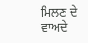ਮਿਲਣ ਦੇ ਵਾਅਦੇ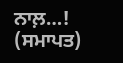ਨਾਲ਼…!
(ਸਮਾਪਤ)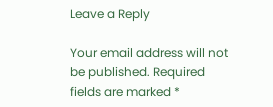Leave a Reply

Your email address will not be published. Required fields are marked *